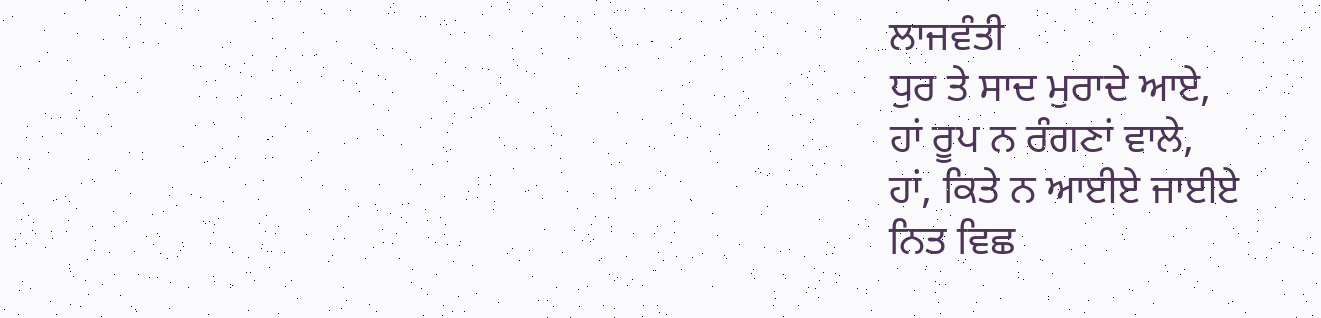ਲਾਜਵੰਤੀ
ਧੁਰ ਤੇ ਸਾਦ ਮੁਰਾਦੇ ਆਏ,
ਹਾਂ ਰੂਪ ਨ ਰੰਗਣਾਂ ਵਾਲੇ,
ਹਾਂ, ਕਿਤੇ ਨ ਆਈਏ ਜਾਈਏ
ਨਿਤ ਵਿਛ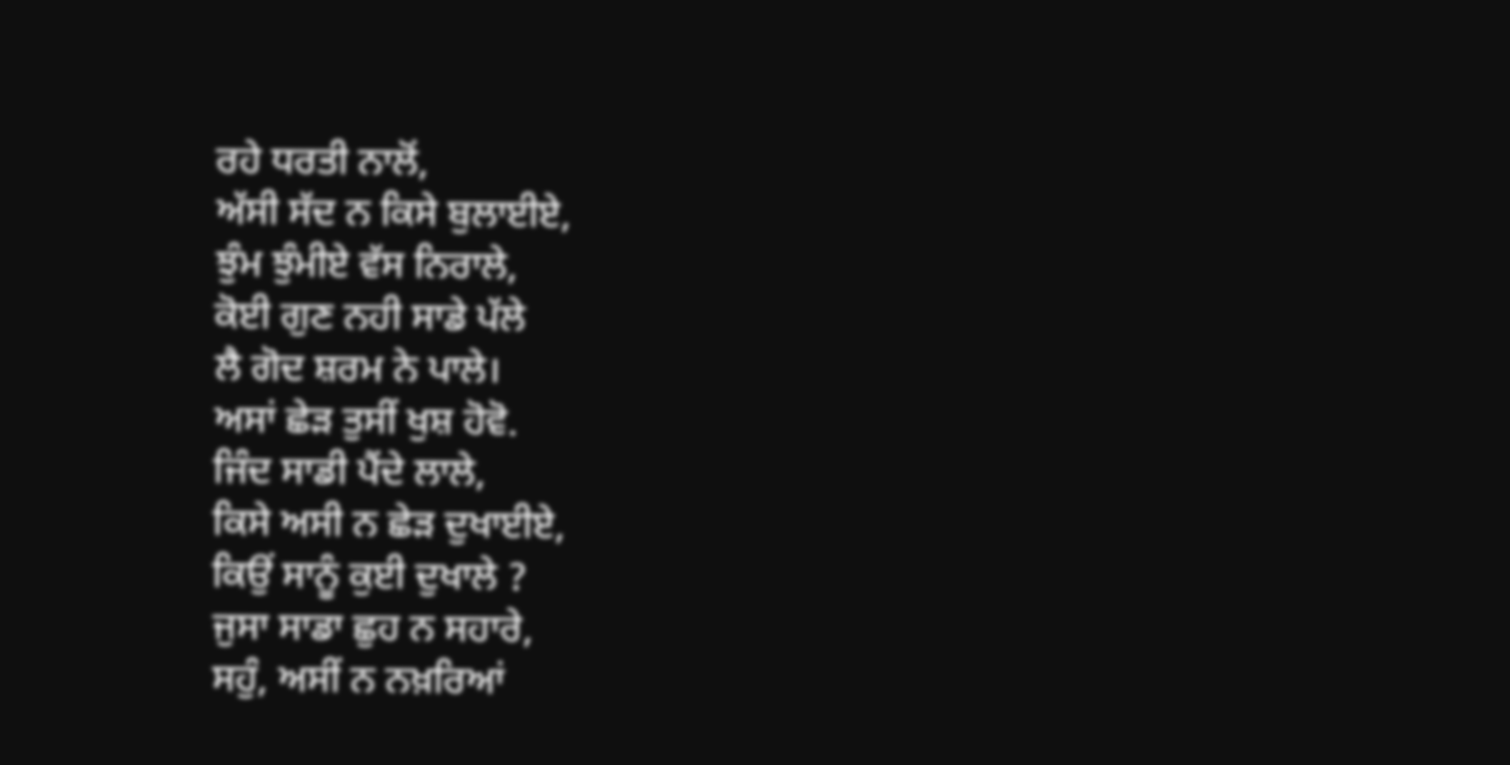ਰਹੇ ਧਰਤੀ ਨਾਲੋਂ,
ਅੱਸੀ ਸੱਦ ਨ ਕਿਸੇ ਬੁਲਾਈਏ,
ਝੁੰਮ ਝੁੰਮੀਏ ਵੱਸ ਨਿਰਾਲੇ,
ਕੋਈ ਗੁਣ ਨਹੀ ਸਾਡੇ ਪੱਲੇ
ਲੈ ਗੋਦ ਸ਼ਰਮ ਨੇ ਪਾਲੇ।
ਅਸਾਂ ਛੇੜ ਤੁਸੀਂ ਖੁਸ਼ ਹੋਵੋ.
ਜਿੰਦ ਸਾਡੀ ਪੈਂਦੇ ਲਾਲੇ,
ਕਿਸੇ ਅਸੀ ਨ ਛੇੜ ਦੁਖਾਈਏ,
ਕਿਉਂ ਸਾਨੂੰ ਕੁਈ ਦੁਖਾਲੇ ?
ਜੁਸਾ ਸਾਡਾ ਛੁਹ ਨ ਸਹਾਰੇ,
ਸਹੁੰ, ਅਸੀਂ ਨ ਨਖ਼ਰਿਆਂ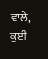ਵਾਲੇ,
ਕੁਈ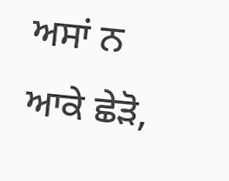ਅਸਾਂ ਨ ਆਕੇ ਛੇੜੋ,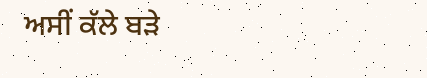ਅਸੀਂ ਕੱਲੇ ਬੜੇ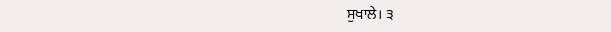ਸੁਖਾਲੇ। ੩